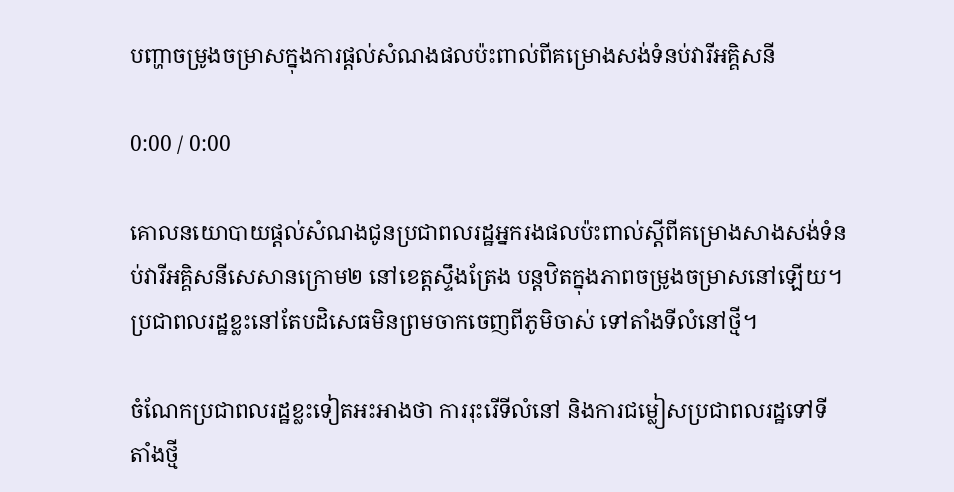បញ្ហាចម្រូងចម្រាសក្នុងការផ្ដល់សំណងផលប៉ះពាល់ពីគម្រោងសង់ទំនប់វារីអគ្គិសនី

0:00 / 0:00

គោលនយោបាយផ្តល់សំណងជូនប្រជាពលរដ្ឋអ្នករងផលប៉ះពាល់ស្ដីពីគម្រោងសាងសង់ទំនប់វារីអគ្គិសនីសេសានក្រោម២ នៅខេត្តស្ទឹងត្រែង បន្តឋិតក្នុងភាពចម្រូងចម្រាសនៅឡើយ។ ប្រជាពលរដ្ឋខ្លះនៅតែបដិសេធមិនព្រមចាកចេញពីភូមិចាស់ ទៅតាំងទីលំនៅថ្មី។

ចំណែកប្រជាពលរដ្ឋខ្លះទៀតអះអាងថា ការរុះរើទីលំនៅ និងការជម្លៀសប្រជាពលរដ្ឋទៅទីតាំងថ្មី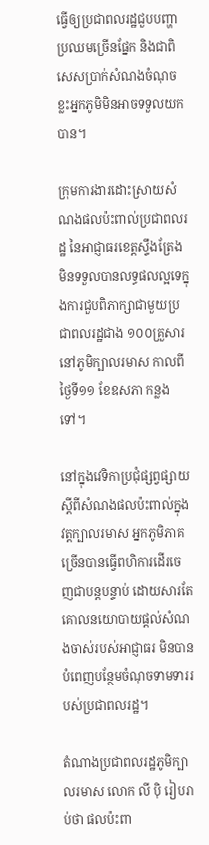ធ្វើឲ្យប្រជាពលរដ្ឋជួបបញ្ហាប្រឈមច្រើនផ្នែក និងជាពិសេសប្រាក់សំណងចំណុចខ្លះអ្នកភូមិមិនអាចទទួលយកបាន។

ក្រុមការងារដោះស្រាយសំណងផលប៉ះពាល់ប្រជាពលរដ្ឋ នៃអាជ្ញាធរខេត្តស្ទឹងត្រែង មិនទទួលបានលទ្ធផលល្អទេក្នុងការជួបពិភាក្សាជាមួយប្រជាពលរដ្ឋជាង ១០០គ្រួសារ នៅភូមិក្បាលរមាស កាលពីថ្ងៃទី១១ ខែឧសភា កន្លងទៅ។

នៅក្នុងវេទិកាប្រជុំផ្សព្វផ្សាយស្ដីពីសំណងផលប៉ះពាល់ក្នុងវត្តក្បាលរមាស អ្នកភូមិភាគច្រើនបានធ្វើពហិការដើរចេញជាបន្តបន្ទាប់ ដោយសារតែគោលនយោបាយផ្តល់សំណងចាស់របស់អាជ្ញាធរ មិនបានបំពេញបន្ថែមចំណុចទាមទាររបស់ប្រជាពលរដ្ឋ។

តំណាងប្រជាពលរដ្ឋភូមិក្បាលរមាស លោក លី ប៉ិ រៀបរាប់ថា ផលប៉ះពា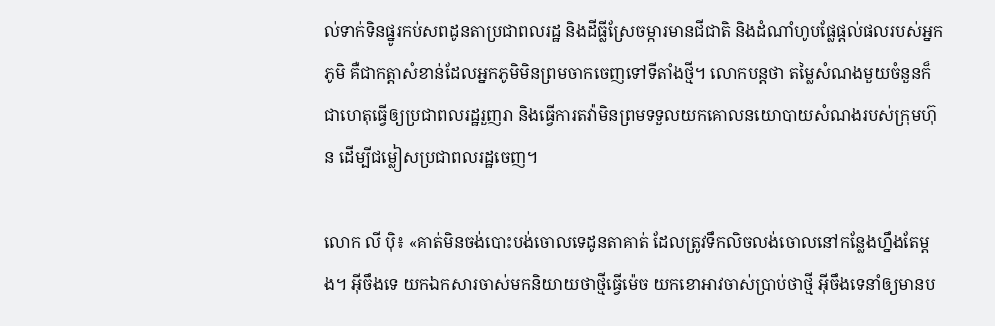ល់ទាក់ទិនផ្នូរកប់សពដូនតាប្រជាពលរដ្ឋ និងដីធ្លីស្រែចម្ការមានជីជាតិ និងដំណាំហូបផ្លែផ្តល់ផលរបស់អ្នកភូមិ គឺជាកត្តាសំខាន់ដែលអ្នកភូមិមិនព្រមចាកចេញទៅទីតាំងថ្មី។ លោកបន្តថា តម្លៃសំណងមួយចំនួនក៏ជាហេតុធ្វើឲ្យប្រជាពលរដ្ឋរួញរា និងធ្វើការតវ៉ាមិនព្រមទទួលយកគោលនយោបាយសំណងរបស់ក្រុមហ៊ុន ដើម្បីជម្លៀសប្រជាពលរដ្ឋចេញ។

លោក លី ប៉ិ៖ «គាត់មិនចង់បោះបង់ចោលទេដូនតាគាត់ ដែលត្រូវទឹកលិចលង់ចោលនៅកន្លែងហ្នឹងតែម្តង។ អ៊ីចឹងទេ យកឯកសារចាស់មកនិយាយថាថ្មីធ្វើម៉េច យកខោអាវចាស់ប្រាប់ថាថ្មី អ៊ីចឹងទេនាំឲ្យមានប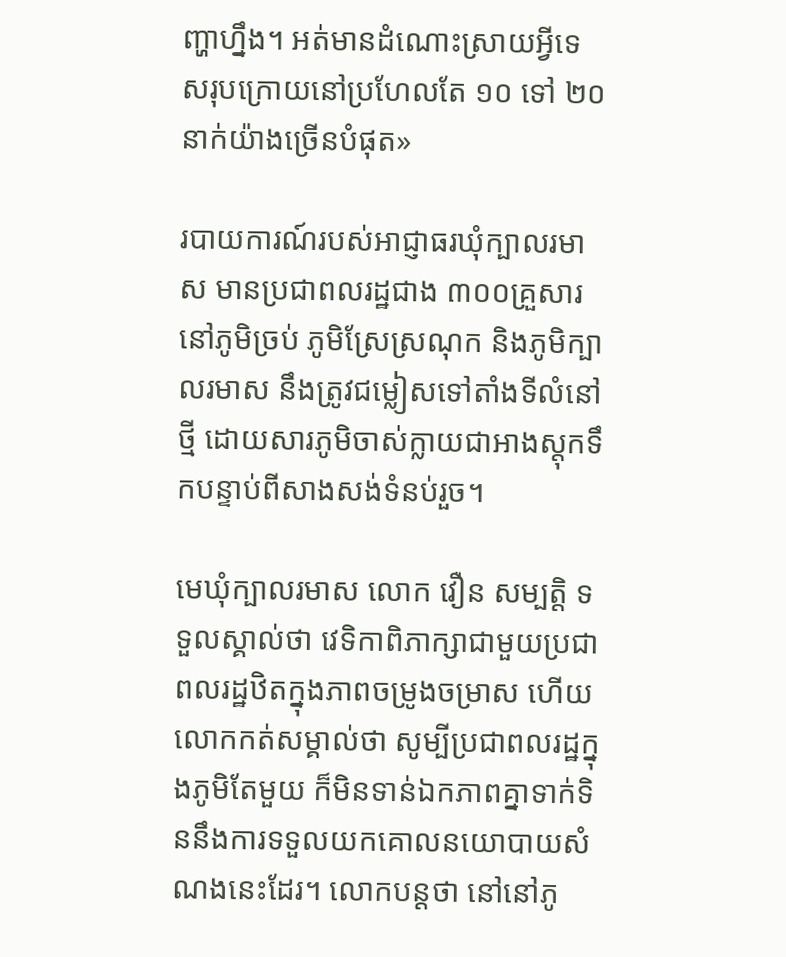ញ្ហាហ្នឹង។ អត់មានដំណោះស្រាយអ្វីទេ សរុបក្រោយនៅប្រហែលតែ ១០ ទៅ ២០នាក់យ៉ាងច្រើនបំផុត»

របាយការណ៍របស់អាជ្ញាធរឃុំក្បាលរមាស មានប្រជាពលរដ្ឋជាង ៣០០គ្រួសារ នៅភូមិច្រប់ ភូមិស្រែស្រណុក និងភូមិក្បាលរមាស នឹងត្រូវជម្លៀសទៅតាំងទីលំនៅថ្មី ដោយសារភូមិចាស់ក្លាយជាអាងស្តុកទឹកបន្ទាប់ពីសាងសង់ទំនប់រួច។

មេឃុំក្បាលរមាស លោក វឿន សម្បត្តិ ទទួលស្គាល់ថា វេទិកាពិភាក្សាជាមួយប្រជាពលរដ្ឋឋិតក្នុងភាពចម្រូងចម្រាស ហើយលោកកត់សម្គាល់ថា សូម្បីប្រជាពលរដ្ឋក្នុងភូមិតែមួយ ក៏មិនទាន់ឯកភាពគ្នាទាក់ទិននឹងការទទួលយកគោលនយោបាយសំណងនេះដែរ។ លោកបន្តថា នៅនៅភូ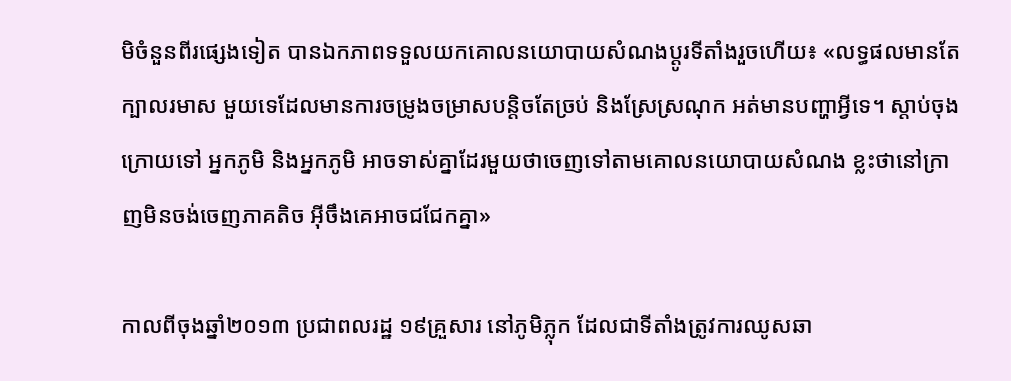មិចំនួនពីរផ្សេងទៀត បានឯកភាពទទួលយកគោលនយោបាយសំណងប្ដូរទីតាំងរួចហើយ៖ «លទ្ធផលមានតែក្បាលរមាស មួយទេដែលមានការចម្រូងចម្រាសបន្តិចតែច្រប់ និងស្រែស្រណុក អត់មានបញ្ហាអ្វីទេ។ ស្តាប់ចុងក្រោយទៅ អ្នកភូមិ និងអ្នកភូមិ អាចទាស់គ្នាដែរមួយថាចេញទៅតាមគោលនយោបាយសំណង ខ្លះថានៅក្រាញមិនចង់ចេញភាគតិច អ៊ីចឹងគេអាចជជែកគ្នា»

កាលពីចុងឆ្នាំ២០១៣ ប្រជាពលរដ្ឋ ១៩គ្រួសារ នៅភូមិភ្លុក ដែលជាទីតាំងត្រូវការឈូសឆា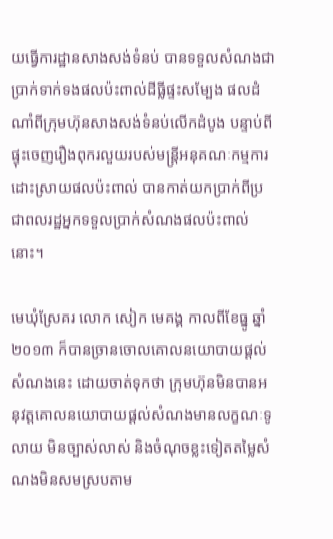យធ្វើការដ្ឋានសាងសង់ទំនប់ បានទទួលសំណងជាប្រាក់ទាក់ទងផលប៉ះពាល់ដីធ្លីផ្ទះសម្បែង ផលដំណាំពីក្រុមហ៊ុនសាងសង់ទំនប់លើកដំបូង បន្ទាប់ពីផ្ទុះចេញរឿងពុករលួយរបស់មន្ត្រីអនុគណៈកម្មការដោះស្រាយផលប៉ះពាល់ បានកាត់យកប្រាក់ពីប្រជាពលរដ្ឋអ្នកទទួលប្រាក់សំណងផលប៉ះពាល់នោះ។

មេឃុំស្រែគរ លោក សៀក មេគង្គ កាលពីខែធ្នូ ឆ្នាំ២០១៣ ក៏បានច្រានចោលគោលនយោបាយផ្តល់សំណងនេះ ដោយចាត់ទុកថា ក្រុមហ៊ុនមិនបានអនុវត្តគោលនយោបាយផ្តល់សំណងមានលក្ខណៈទូលាយ មិនច្បាស់លាស់ និងចំណុចខ្លះទៀតតម្លៃសំណងមិនសមស្របតាម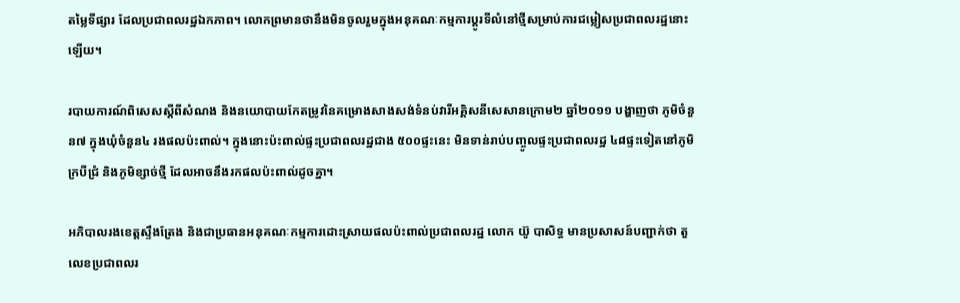តម្លៃទីផ្សារ ដែលប្រជាពលរដ្ឋឯកភាព។ លោកព្រមានថានឹងមិនចូលរួមក្នុងអនុគណៈកម្មការប្ដូរទីលំនៅថ្មីសម្រាប់ការជម្លៀសប្រជាពលរដ្ឋនោះឡើយ។

របាយការណ៍ពិសេសស្ដីពីសំណង និងនយោបាយកែតម្រូវនៃគម្រោងសាងសង់ទំនប់វារីអគ្គិសនីសេសានក្រោម២ ឆ្នាំ២០១១ បង្ហាញថា ភូមិចំនួន៧ ក្នុងឃុំចំនួន៤ រងផលប៉ះពាល់។ ក្នុងនោះប៉ះពាល់ផ្ទះប្រជាពលរដ្ឋជាង ៥០០ផ្ទះនេះ មិនទាន់រាប់បញ្ចូលផ្ទះប្រជាពលរដ្ឋ ៤៨ផ្ទះទៀតនៅភូមិក្របីជ្រំ និងភូមិខ្សាច់ថ្មី ដែលអាចនឹងរកផលប៉ះពាល់ដូចគ្នា។

អភិបាលរងខេត្តស្ទឹងត្រែង និងជាប្រធានអនុគណៈកម្មការដោះស្រាយផលប៉ះពាល់ប្រជាពលរដ្ឋ លោក យ៊ូ បាសិទ្ធ មានប្រសាសន៍បញ្ជាក់ថា តួលេខប្រជាពលរ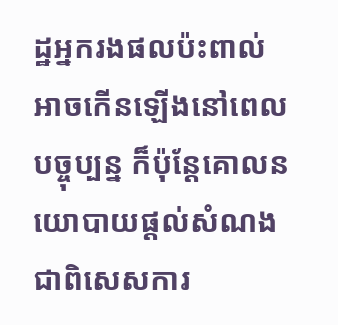ដ្ឋអ្នករងផលប៉ះពាល់អាចកើនឡើងនៅពេលបច្ចុប្បន្ន ក៏ប៉ុន្តែគោលនយោបាយផ្តល់សំណង ជាពិសេសការ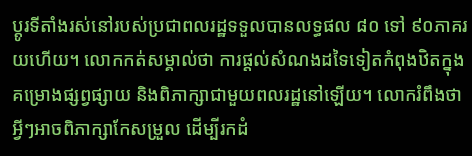ប្ដូរទីតាំងរស់នៅរបស់ប្រជាពលរដ្ឋទទួលបានលទ្ធផល ៨០ ទៅ ៩០ភាគរយហើយ។ លោកកត់សម្គាល់ថា ការផ្តល់សំណងដទៃទៀតកំពុងឋិតក្នុងគម្រោងផ្សព្វផ្សាយ និងពិភាក្សាជាមួយពលរដ្ឋនៅឡើយ។ លោករំពឹងថា អ្វីៗអាចពិភាក្សាកែសម្រួល ដើម្បីរកដំ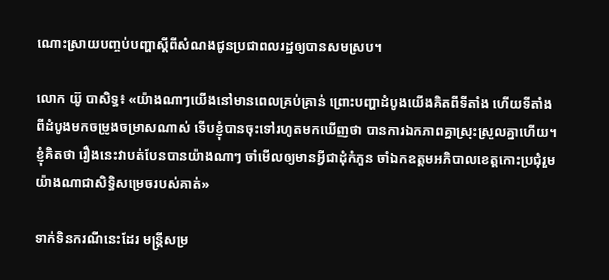ណោះស្រាយបញ្ចប់បញ្ហាស្ដីពីសំណងជូនប្រជាពលរដ្ឋឲ្យបានសមស្រប។

លោក យ៊ូ បាសិទ្ធ៖ «យ៉ាងណាៗយើងនៅមានពេលគ្រប់គ្រាន់ ព្រោះបញ្ហាដំបូងយើងគិតពីទីតាំង ហើយទីតាំងពីដំបូងមកចម្រូងចម្រាសណាស់ ទើបខ្ញុំបានចុះទៅរហូតមកឃើញថា បានការឯកភាពគ្នាស្រុះស្រួលគ្នាហើយ។ ខ្ញុំគិតថា រឿងនេះវាបត់បែនបានយ៉ាងណាៗ ចាំមើលឲ្យមានអ្វីជាដុំកំភួន ចាំឯកឧត្តមអភិបាលខេត្តកោះប្រជុំរួម យ៉ាងណាជាសិទ្ធិសម្រេចរបស់គាត់»

ទាក់ទិនករណីនេះដែរ មន្ត្រីសម្រ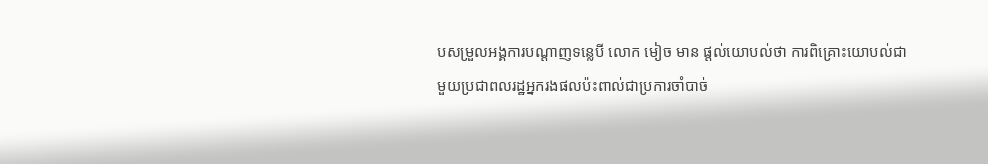បសម្រួលអង្គការបណ្ដាញទន្លេបី លោក មៀច មាន ផ្តល់យោបល់ថា ការពិគ្រោះយោបល់ជាមួយប្រជាពលរដ្ឋអ្នករងផលប៉ះពាល់ជាប្រការចាំបាច់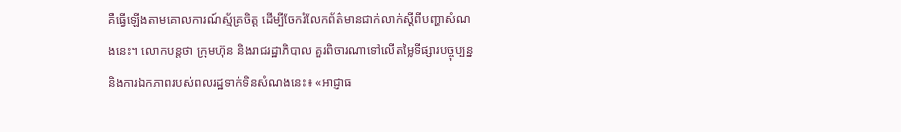គឺធ្វើឡើងតាមគោលការណ៍ស្ម័គ្រចិត្ត ដើម្បីចែករំលែកព័ត៌មានជាក់លាក់ស្ដីពីបញ្ហាសំណងនេះ។ លោកបន្តថា ក្រុមហ៊ុន និងរាជរដ្ឋាភិបាល គួរពិចារណាទៅលើតម្លៃទីផ្សារបច្ចុប្បន្ន និងការឯកភាពរបស់ពលរដ្ឋទាក់ទិនសំណងនេះ៖ «អាជ្ញាធ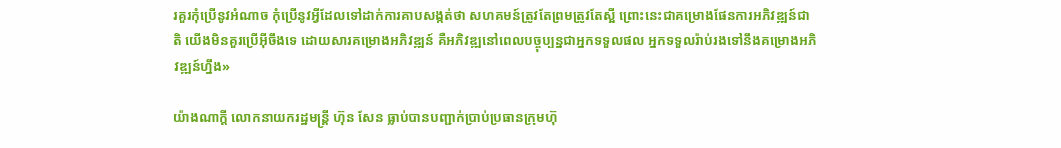រគួរកុំប្រើនូវអំណាច កុំប្រើនូវអ្វីដែលទៅដាក់ការគាបសង្កត់ថា សហគមន៍ត្រូវតែព្រមត្រូវតែស្អី ព្រោះនេះជាគម្រោងផែនការអភិវឌ្ឍន៍ជាតិ យើងមិនគួរប្រើអ៊ីចឹងទេ ដោយសារគម្រោងអភិវឌ្ឍន៍ គឺអភិវឌ្ឍនៅពេលបច្ចុប្បន្នជាអ្នកទទួលផល អ្នកទទួលរ៉ាប់រងទៅនឹងគម្រោងអភិវឌ្ឍន៍ហ្នឹង»

យ៉ាងណាក្តី លោកនាយករដ្ឋមន្ត្រី ហ៊ុន សែន ធ្លាប់បានបញ្ជាក់ប្រាប់ប្រធានក្រុមហ៊ុ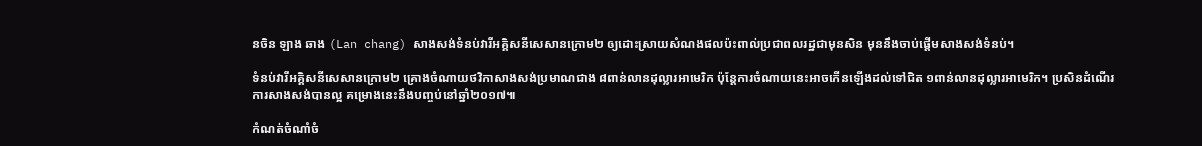នចិន ឡាង ឆាង (Lan chang) សាងសង់ទំនប់វារីអគ្គិសនីសេសានក្រោម២ ឲ្យដោះស្រាយសំណងផលប៉ះពាល់ប្រជាពលរដ្ឋជាមុនសិន មុននឹងចាប់ផ្ដើមសាងសង់ទំនប់។

ទំនប់វារីអគ្គិសនីសេសានក្រោម២ គ្រោងចំណាយថវិកាសាងសង់ប្រមាណជាង ៨ពាន់លានដុល្លារអាមេរិក ប៉ុន្តែការចំណាយនេះអាចកើនឡើងដល់ទៅជិត ១ពាន់លានដុល្លារអាមេរិក។ ប្រសិនដំណើរការសាងសង់បានល្អ គម្រោងនេះនឹងបញ្ចប់នៅឆ្នាំ២០១៧៕

កំណត់ចំណាំចំ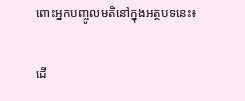ពោះអ្នកបញ្ចូលមតិនៅក្នុងអត្ថបទនេះ៖

ដើ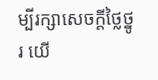ម្បីរក្សាសេចក្ដីថ្លៃថ្នូរ យើ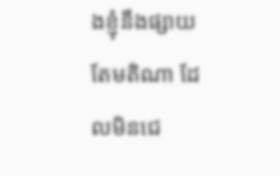ងខ្ញុំនឹងផ្សាយតែមតិណា ដែលមិនជេ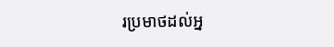រប្រមាថដល់អ្ន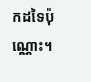កដទៃប៉ុណ្ណោះ។